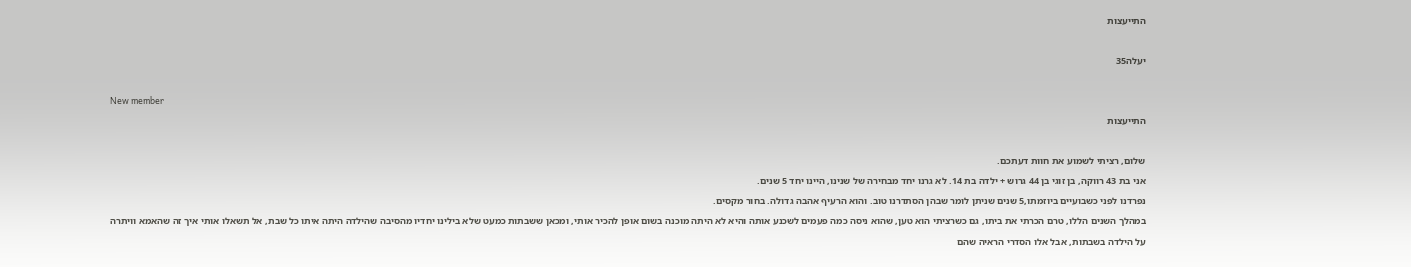התייעצות

יעלה35

New member
התייעצות

שלום, רציתי לשמוע את חוות דעתכם.
אני בת 43 רווקה, בן זוגי בן 44 גרוש + ילדה בת 14. לא גרנו יחד מבחירה של שנינו, היינו יחד 5 שנים.
נפרדנו לפני כשבועיים ביוזמתו,5 שנים שניתן לומר שבהן הסתדרנו טוב. והוא הרעיף אהבה גדולה. בחור מקסים.
במהלך השנים הללו, טרם הכרתי את ביתו, גם כשרציתי הוא טען, שהוא ניסה כמה פעמים לשכנע אותה והיא לא היתה מוכנה בשום אופן להכיר אותי, ומכאן ששבתות כמעט שלא בילינו יחדיו מהסיבה שהילדה היתה איתו כל שבת, אל תשאלו אותי איך זה שהאמא וויתרה על הילדה בשבתות, אבל אלו הסדרי הראיה שהם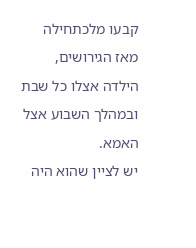קבעו מלכתחילה מאז הגירושים, הילדה אצלו כל שבת ובמהלך השבוע אצל האמא.
יש לציין שהוא היה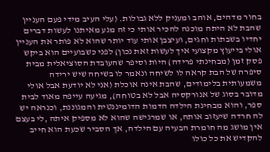בחור מדהים, אוהב ומעניק ללא גבולות. (עלי העיב מידי פעם העניין שהבת לא היתה מוכנה להכיר אותי כי זה מנע מאיתנו לעשות דברים יחדיו בשבתות וחגים, ועיצבן אותי עוד יותר שהוא לא פותר את העניין אולי בייעוץ מקצועי איך לעשות זאת נכון) לפני כשבועיים הוא ביקש פסק זמן (מבחינתי פרידה) היות וסיפר שהעובדת הסוציאלית מבית סיפרה של הבת קראה לו לשיחה ונאמר לו בשיחה שיש ירידה משמעותית בלימודים, שהבת אינה אוכלת (אני לא יודעת אבל אולי מדובר בסוג של אנורקסיה אבל לא בטוחה), מגיעה עייפה מאוד לבית ספר, והוא מבחינת הילדה הדמות הדומיננטית והמגוננת, וכנראה יש לה חרדה שיעזוב אותה, או שמרגישה שהוא לא מספיק איתה ,לי בעצם אין מושג מה חומרת הבעיה עם הילדה, אך הסביר שכעת הוא חייב להקדיש את כל כולו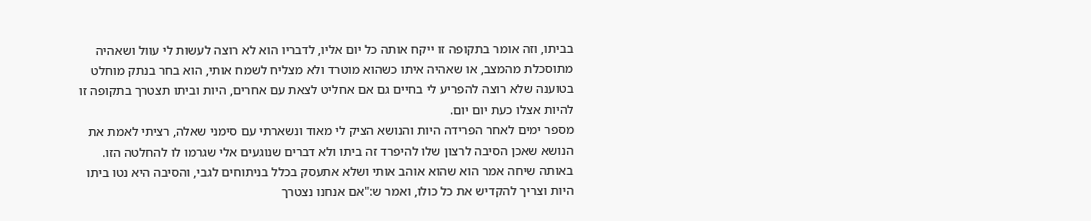בביתו, וזה אומר בתקופה זו ייקח אותה כל יום אליו, לדבריו הוא לא רוצה לעשות לי עוול ושאהיה מתוסכלת מהמצב, או שאהיה איתו כשהוא מוטרד ולא מצליח לשמח אותי, הוא בחר בנתק מוחלט בטוענה שלא רוצה להפריע לי בחיים גם אם אחליט לצאת עם אחרים, היות וביתו תצטרך בתקופה זו להיות אצלו כעת יום יום.
מספר ימים לאחר הפרידה היות והנושא הציק לי מאוד ונשארתי עם סימני שאלה, רציתי לאמת את הנושא שאכן הסיבה לרצון שלו להיפרד זה ביתו ולא דברים שנוגעים אלי שגרמו לו להחלטה הזו.
באותה שיחה אמר הוא שהוא אוהב אותי ושלא אתעסק בכלל בניתוחים לגבי, והסיבה היא נטו ביתו היות וצריך להקדיש את כל כולו, ואמר ש:"אם אנחנו נצטרך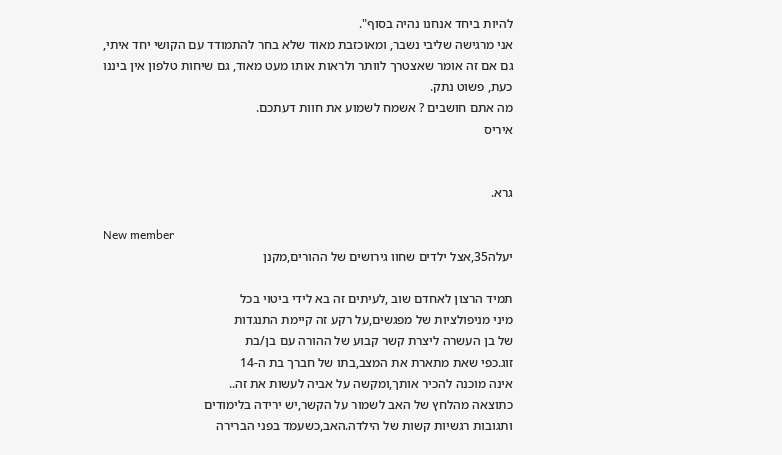להיות ביחד אנחנו נהיה בסוף".
אני מרגישה שליבי נשבר, ומאוכזבת מאוד שלא בחר להתמודד עם הקושי יחד איתי, גם אם זה אומר שאצטרך לוותר ולראות אותו מעט מאוד, גם שיחות טלפון אין ביננו כעת, פשוט נתק.
מה אתם חושבים ? אשמח לשמוע את חוות דעתכם.
איריס


גרא.

New member
יעלה35,אצל ילדים שחוו גירושים של ההורים,מקנן

תמיד הרצון לאחדם שוב ,לעיתים זה בא לידי ביטוי בכל
מיני מניפולציות של מפגשים,על רקע זה קיימת התנגדות
של בן העשרה ליצרת קשר קבוע של ההורה עם בן/בת
זוג.כפי שאת מתארת את המצב,בתו של חברך בת ה-14
אינה מוכנה להכיר אותך,ומקשה על אביה לעשות את זה..
כתוצאה מהלחץ של האב לשמור על הקשר,יש ירידה בלימודים
ותגובות רגשיות קשות של הילדה.האב,כשעמד בפני הברירה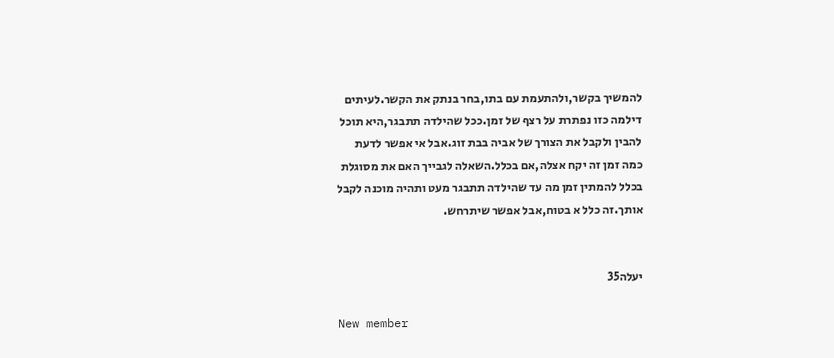להמשיך בקשר,ולהתעמת עם בתו,בחר בנתק את הקשר.לעיתים
דילמה כזו נפתרת על רצף של זמן.ככל שהילדה תתבגר,היא תוכל
להבין ולקבל את הצורך של אביה בבת זוג.אבל אי אפשר לדעת
כמה זמן זה יקח אצלה,אם בכלל.השאלה לגבייך האם את מסוגלת
בכלל להמתין זמן מה עד שהילדה תתבגר מעט ותהיה מוכנה לקבל
אותך.זה כלל א בטוח,אבל אפשר שיתרחש.


יעלה35

New member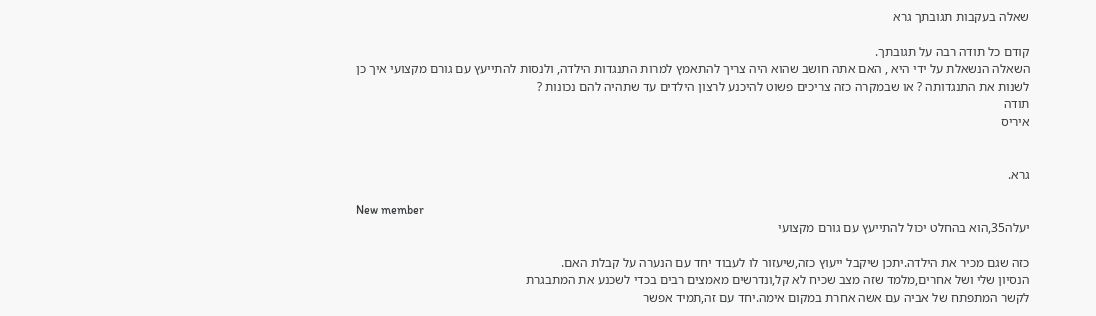שאלה בעקבות תגובתך גרא

קודם כל תודה רבה על תגובתך.
השאלה הנשאלת על ידי היא , האם אתה חושב שהוא היה צריך להתאמץ למרות התנגדות הילדה, ולנסות להתייעץ עם גורם מקצועי איך כן לשנות את התנגדותה ? או שבמקרה כזה צריכים פשוט להיכנע לרצון הילדים עד שתהיה להם נכונות ?
תודה
איריס


גרא.

New member
יעלה35,הוא בהחלט יכול להתייעץ עם גורם מקצועי

כזה שגם מכיר את הילדה.יתכן שיקבל ייעוץ כזה,שיעזור לו לעבוד יחד עם הנערה על קבלת האם.
הנסיון שלי ושל אחרים,מלמד שזה מצב שכיח לא קל,ונדרשים מאמצים רבים בכדי לשכנע את המתבגרת
לקשר המתפתח של אביה עם אשה אחרת במקום אימה.יחד עם זה,תמיד אפשר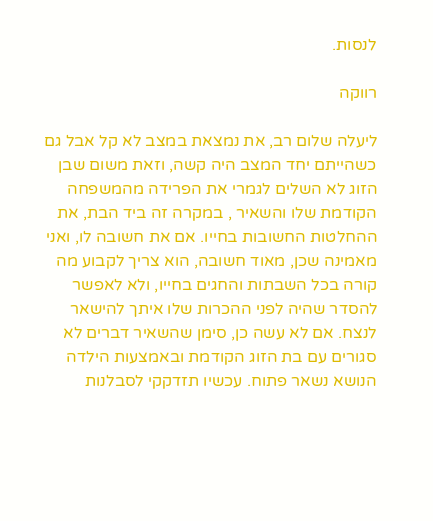לנסות.

רווקה

ליעלה שלום רב, את נמצאת במצב לא קל אבל גם כשהייתם יחד המצב היה קשה, וזאת משום שבן הזוג לא השלים לגמרי את הפרידה מהמשפחה הקודמת שלו והשאיר , במקרה זה ביד הבת, את ההחלטות החשובות בחייו. אם את חשובה לו, ואני מאמינה שכן, מאוד חשובה, הוא צריך לקבוע מה קורה בכל השבתות והחגים בחייו, ולא לאפשר להסדר שהיה לפני ההכרות שלו איתך להישאר לנצח. אם לא עשה כן, סימן שהשאיר דברים לא סגורים עם בת הזוג הקודמת ובאמצעות הילדה הנושא נשאר פתוח. עכשיו תזדקקי לסבלנות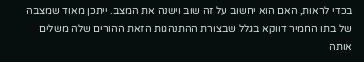בכדי לראות, האם הוא יחשוב על זה שוב וישנה את המצב. ייתכן מאוד שמצבה של בתו החמיר דווקא בגלל שבצורת ההתנהגות הזאת ההורים שלה משלים אותה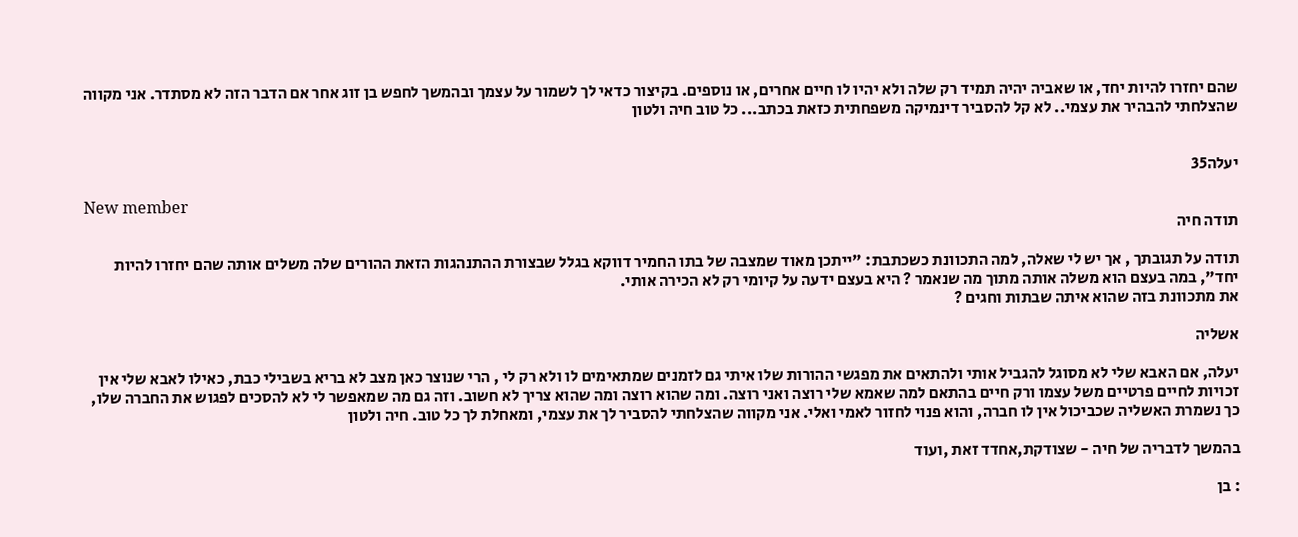שהם יחזרו להיות יחד, או שאביה יהיה תמיד רק שלה ולא יהיו לו חיים אחרים, או נוספים. בקיצור כדאי לך לשמור על עצמך ובהמשך לחפש בן זוג אחר אם הדבר הזה לא מסתדר. אני מקווה שהצלחתי להבהיר את עצמי.. לא קל להסביר דינמיקה משפחתית כזאת בכתב... כל טוב חיה ולטון


יעלה35

New member
תודה חיה

תודה על תגובתך , אך יש לי שאלה, למה התכוונת כשכתבת: "ייתכן מאוד שמצבה של בתו החמיר דווקא בגלל שבצורת ההתנהגות הזאת ההורים שלה משלים אותה שהם יחזרו להיות יחד", במה בעצם הוא משלה אותה מתוך מה שנאמר ? היא בעצם ידעה על קיומי רק לא הכירה אותי.
את מתכוונת בזה שהוא איתה שבתות וחגים ?

אשליה

יעלה, אם האבא שלי לא מסוגל להגביל אותי ולהתאים את מפגשי ההורות שלו איתי גם לזמנים שמתאימים לו ולא רק לי , הרי שנוצר כאן מצב לא בריא בשבילי כבת, כאילו לאבא שלי אין זכויות לחיים פרטיים משל עצמו ורק חיים בהתאם למה שאמא שלי רוצה ואני רוצה. ומה שהוא רוצה ומה שהוא צריך לא חשוב. וזה גם מה שמאפשר לי לא להסכים לפגוש את החברה שלו, כך נשמרת האשליה שכביכול אין לו חברה, והוא פנוי לחזור לאמי ואלי. אני מקווה שהצלחתי להסביר לך את עצמי, ומאחלת לך כל טוב. חיה ולטון

בהמשך לדבריה של חיה - שצודקת,אחדד זאת ,ועוד

: בן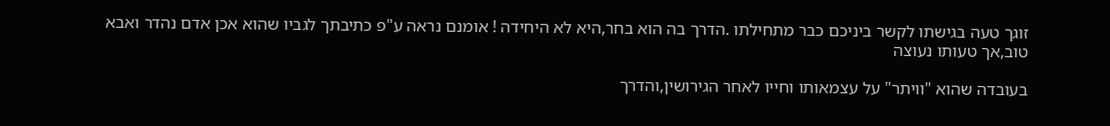זוגך טעה בגישתו לקשר ביניכם כבר מתחילתו .הדרך בה הוא בחר,היא לא היחידה ! אומנם נראה ע"פ כתיבתך לגביו שהוא אכן אדם נהדר ואבא טוב,אך טעותו נעוצה

בעובדה שהוא "וויתר" על עצמאותו וחייו לאחר הגירושין,והדרך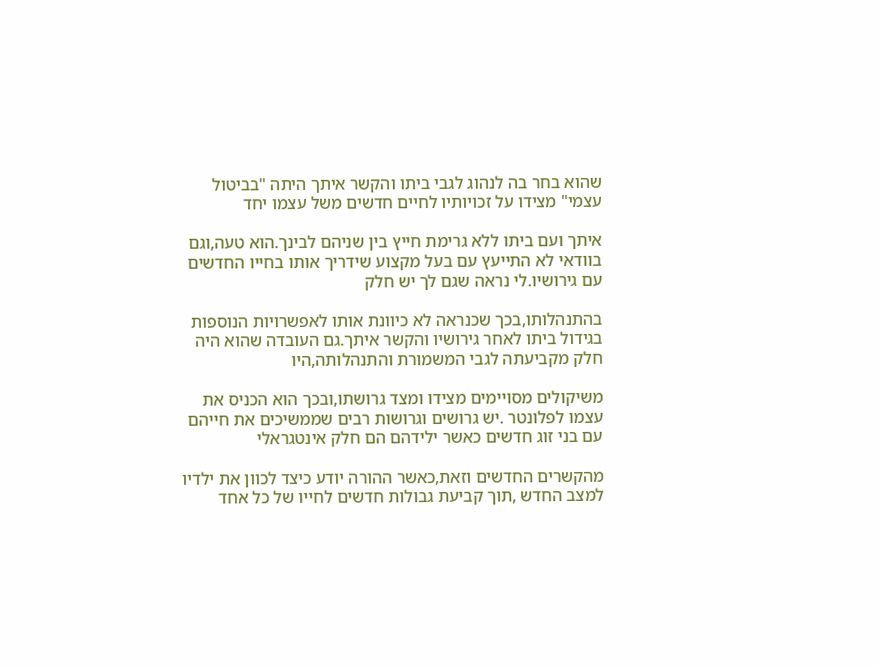שהוא בחר בה לנהוג לגבי ביתו והקשר איתך היתה "בביטול עצמי" מצידו על זכויותיו לחיים חדשים משל עצמו יחד

איתך ועם ביתו ללא גרימת חייץ בין שניהם לבינך.הוא טעה,וגם בוודאי לא התייעץ עם בעל מקצוע שידריך אותו בחייו החדשים עם גירושיו.לי נראה שגם לך יש חלק

בהתנהלותו,בכך שכנראה לא כיוונת אותו לאפשרויות הנוספות בגידול ביתו לאחר גירושיו והקשר איתך.גם העובדה שהוא היה חלק מקביעתה לגבי המשמורת והתנהלותה,היו

משיקולים מסויימים מצידו ומצד גרושתו,ובכך הוא הכניס את עצמו לפלונטר .יש גרושים וגרושות רבים שממשיכים את חייהם עם בני זוג חדשים כאשר ילידהם הם חלק אינטגראלי

מהקשרים החדשים וזאת,כאשר ההורה יודע כיצד לכוון את ילדיו למצב החדש ,תוך קביעת גבולות חדשים לחייו של כל אחד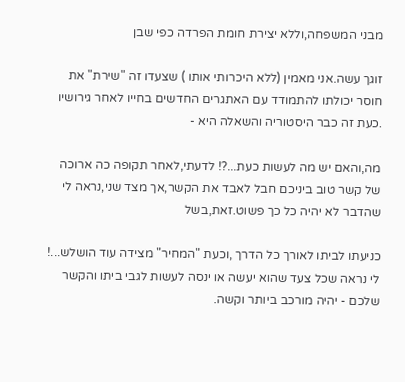מבני המשפחה,וללא יצירת חומת הפרדה כפי שבן

זוגך עשה.אני מאמין (ללא היכרותי אותו ) שצעדו זה "שירת" את חוסר יכולתו להתמודד עם האתגרים החדשים בחייו לאחר גירושיו .כעת זה כבר היסטוריה והשאלה היא -

מה,והאם יש מה לעשות כעת...?! לדעתי,לאחר תקופה כה ארוכה של קשר טוב ביניכם חבל לאבד את הקשר,אך מצד שני,נראה לי שהדבר לא יהיה כל כך פשוט.זאת,בשל

כניעתו לביתו לאורך כל הדרך ,וכעת "המחיר" מצידה עוד הושלש...! לי נראה שכל צעד שהוא יעשה או ינסה לעשות לגבי ביתו והקשר שלכם - יהיה מורכב ביותר וקשה.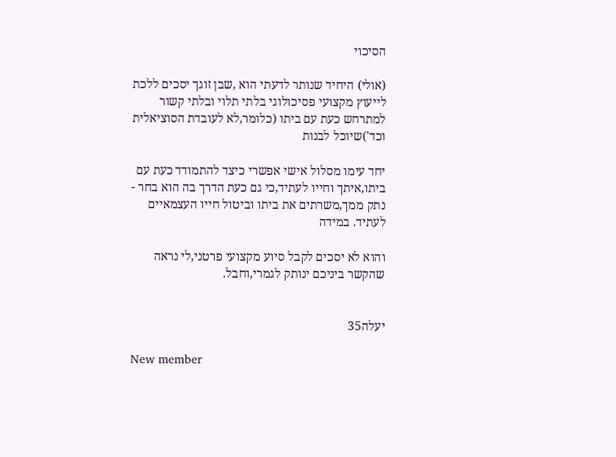הסיכוי

(אולי) היחיד שנותר לדעתי הוא ,שבן זוגך יסכים ללכת לייעוץ מקצועי פסיכולוגי בלתי תלוי ובלתי קשור למתרחש כעת עם ביתו (כלומר,לא לעובדת הסוציאלית וכד')שיוכל לבנות

יחד עימו מסלול אישי אפשרי כיצד להתמודד כעת עם ביתו,איתך וחייו לעתיד,כי גם כעת הדרך בה הוא בחר - נתק ממך,משרתים את ביתו וביטול חייו העצמאיים לעתיד. במידה

והוא לא יסכים לקבל סיוע מקצועי פרטני,לי נראה שהקשר ביניכם ינותק לגמרי,וחבל.


יעלה35

New member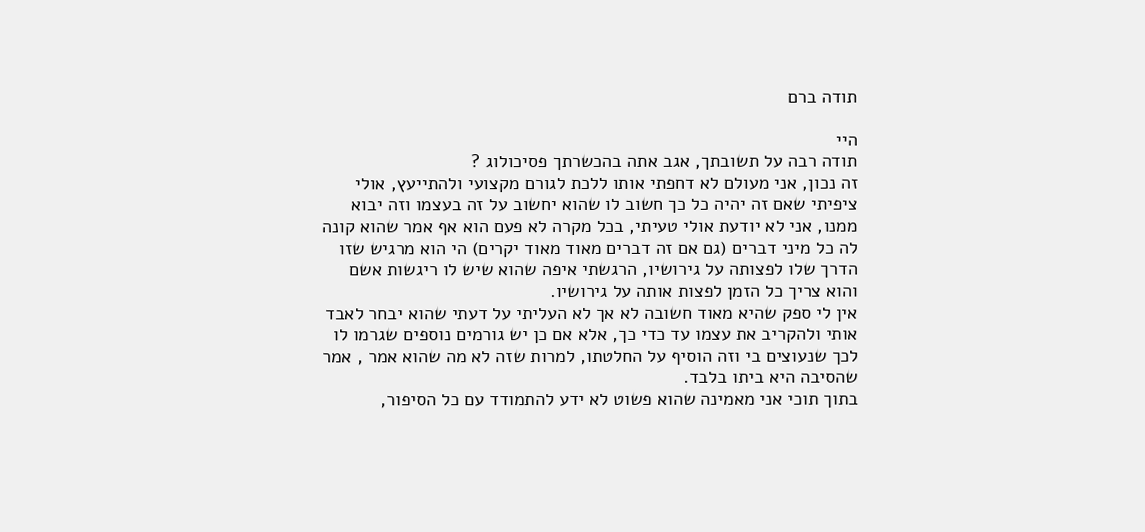תודה ברם

היי
תודה רבה על תשובתך, אגב אתה בהכשרתך פסיכולוג ?
זה נכון, אני מעולם לא דחפתי אותו ללכת לגורם מקצועי ולהתייעץ, אולי ציפיתי שאם זה יהיה כל כך חשוב לו שהוא יחשוב על זה בעצמו וזה יבוא ממנו, אני לא יודעת אולי טעיתי, בכל מקרה לא פעם הוא אף אמר שהוא קונה לה כל מיני דברים (גם אם זה דברים מאוד מאוד יקרים) הי הוא מרגיש שזו הדרך שלו לפצותה על גירושיו, הרגשתי איפה שהוא שיש לו ריגשות אשם והוא צריך כל הזמן לפצות אותה על גירושיו.
אין לי ספק שהיא מאוד חשובה לא אך לא העליתי על דעתי שהוא יבחר לאבד אותי ולהקריב את עצמו עד כדי כך, אלא אם כן יש גורמים נוספים שגרמו לו לכך שנעוצים בי וזה הוסיף על החלטתו, למרות שזה לא מה שהוא אמר , אמר שהסיבה היא ביתו בלבד.
בתוך תוכי אני מאמינה שהוא פשוט לא ידע להתמודד עם כל הסיפור,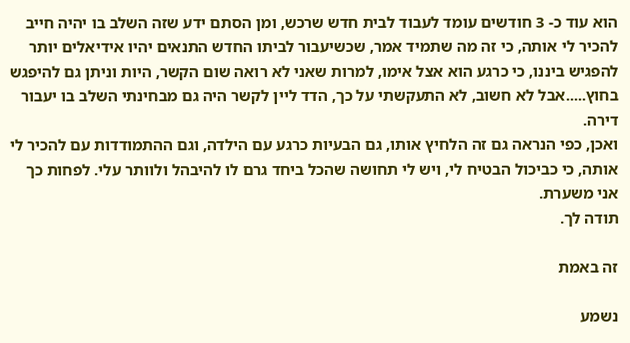הוא עוד כ- 3 חודשים עומד לעבוד לבית חדש שרכש, ומן הסתם ידע שזה השלב בו יהיה חייב להכיר לי אותה, כי זה מה שתמיד אמר, שכשיעבור לביתו החדש התנאים יהיו אידיאלים יותר להפגיש ביננו, כי כרגע הוא אצל אימו, למרות שאני לא רואה שום הקשר, היות וניתן גם להיפגש בחוץ.....אבל לא חשוב, לא התעקשתי על כך, הדד ליין לקשר היה גם מבחינתי השלב בו יעבור דירה.
ואכן, כפי הנראה גם זה הלחיץ אותו, גם הבעיות כרגע עם הילדה, וגם ההתמודדות עם להכיר לי אותה, כי כביכול הבטיח לי, ויש לי תחושה שהכל ביחד גרם לו להיבהל ולוותר עלי. לפחות כך אני משערת.
תודה לך.

זה באמת

נשמע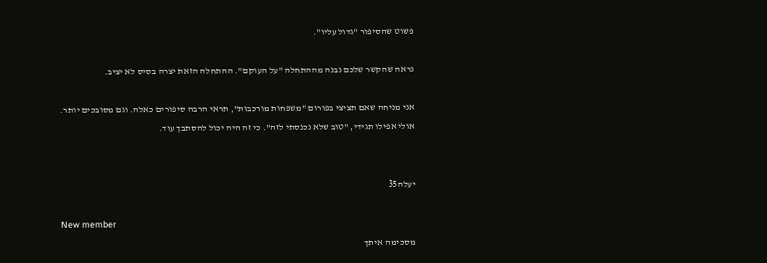פשוט שהסיפור "גדול עליו".

נראה שהקשר שלכם נבנה מההתחלה "על העוקם". ההתחלה הזאת יצרה בסיס לא יציב.

אני מניחה שאם תציצי בפורום "משפחות מורכבות", תראי הרבה סיפורים כאלה. וגם מסובכים יותר.
אולי אפילו תגידי, "טוב שלא נכנסתי לזה". כי זה היה יכול להסתבך עוד.


יעלה35

New member
מסכימה איתך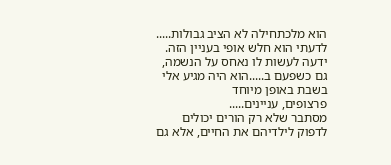הוא מלכתחילה לא הציב גבולות..... לדעתי הוא חלש אופי בעניין הזה.
ידעה לעשות לו נאחס על הנשמה, גם כשפעם ב.....הוא היה מגיע אלי בשבת באופן מיוחד
פרצופים, עניינים.....
מסתבר שלא רק הורים יכולים לדפוק לילדיהם את החיים, אלא גם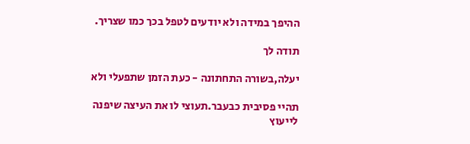ההיפך במידה ולא יודעים לטפל בכך כמו שצריך.

תודה לך

יעלה,בשורה התחתונה - כעת הזמן שתפעלי ולא

תהיי פסיבית כבעבר.תעוצי לו את העיצה שיפנה לייעוץ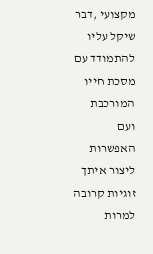מקצועי ,דבר שיקל עליו להתמודד עם מסכת חייו המורכבת ועם האפשרות ליצור איתך זוגיות קרובה למרות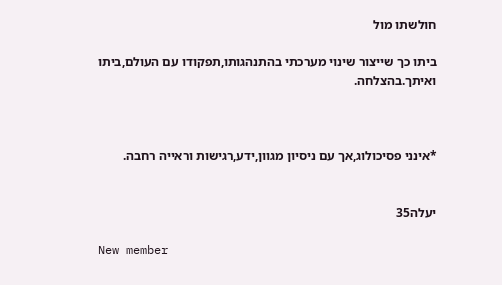חולשתו מול

ביתו כך שייצור שינוי מערכתי בהתנהגותו,תפקודו עם העולם,ביתו ואיתך.בהצלחה.



*אינני פסיכולוג,אך עם ניסיון מגוון,ידע,רגישות וראייה רחבה.


יעלה35

New member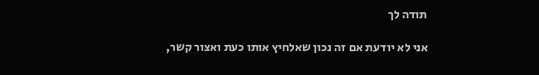תודה לך

אני לא יודעת אם זה נכון שאלחיץ אותו כעת ואצור קשר,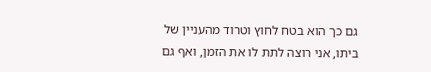גם כך הוא בטח לחוץ וטרוד מהעניין של ביתו, אני רוצה לתת לו את הזמן, ואף גם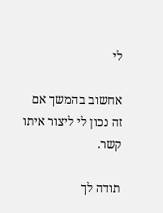לי

אחשוב בהמשך אם זה נכון לי ליצור איתו קשר.

תודה לך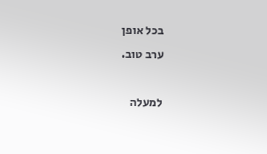בכל אופן
ערב טוב.

למעלה